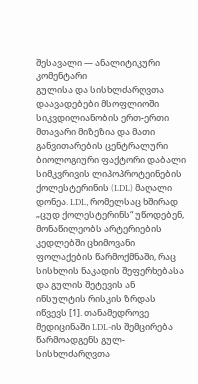შესავალი — ანალიტიკური კომენტარი
გულისა და სისხლძარღვთა დაავადებები მსოფლიოში სიკვდილიანობის ერთ-ერთი მთავარი მიზეზია და მათი განვითარების ცენტრალური ბიოლოგიური ფაქტორი დაბალი სიმკვრივის ლიპოპროტეინების ქოლესტერინის (LDL) მაღალი დონეა. LDL, რომელსაც ხშირად „ცუდ ქოლესტერინს“ უწოდებენ, მონაწილეობს არტერიების კედლებში ცხიმოვანი ფოლაქების წარმოქმნაში, რაც სისხლის ნაკადის შეფერხებასა და გულის შეტევის ან ინსულტის რისკის ზრდას იწვევს [1]. თანამედროვე მედიცინაში LDL-ის შემცირება წარმოადგენს გულ-სისხლძარღვთა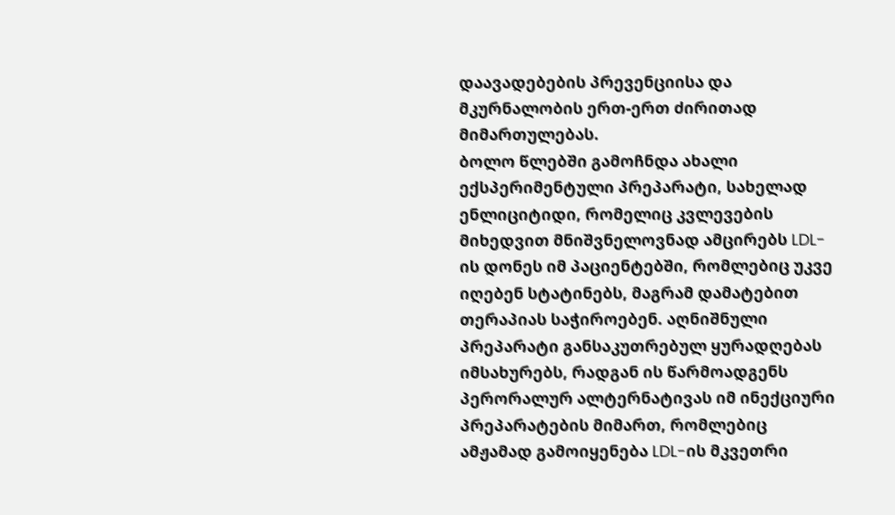დაავადებების პრევენციისა და მკურნალობის ერთ-ერთ ძირითად მიმართულებას.
ბოლო წლებში გამოჩნდა ახალი ექსპერიმენტული პრეპარატი, სახელად ენლიციტიდი, რომელიც კვლევების მიხედვით მნიშვნელოვნად ამცირებს LDL-ის დონეს იმ პაციენტებში, რომლებიც უკვე იღებენ სტატინებს, მაგრამ დამატებით თერაპიას საჭიროებენ. აღნიშნული პრეპარატი განსაკუთრებულ ყურადღებას იმსახურებს, რადგან ის წარმოადგენს პერორალურ ალტერნატივას იმ ინექციური პრეპარატების მიმართ, რომლებიც ამჟამად გამოიყენება LDL-ის მკვეთრი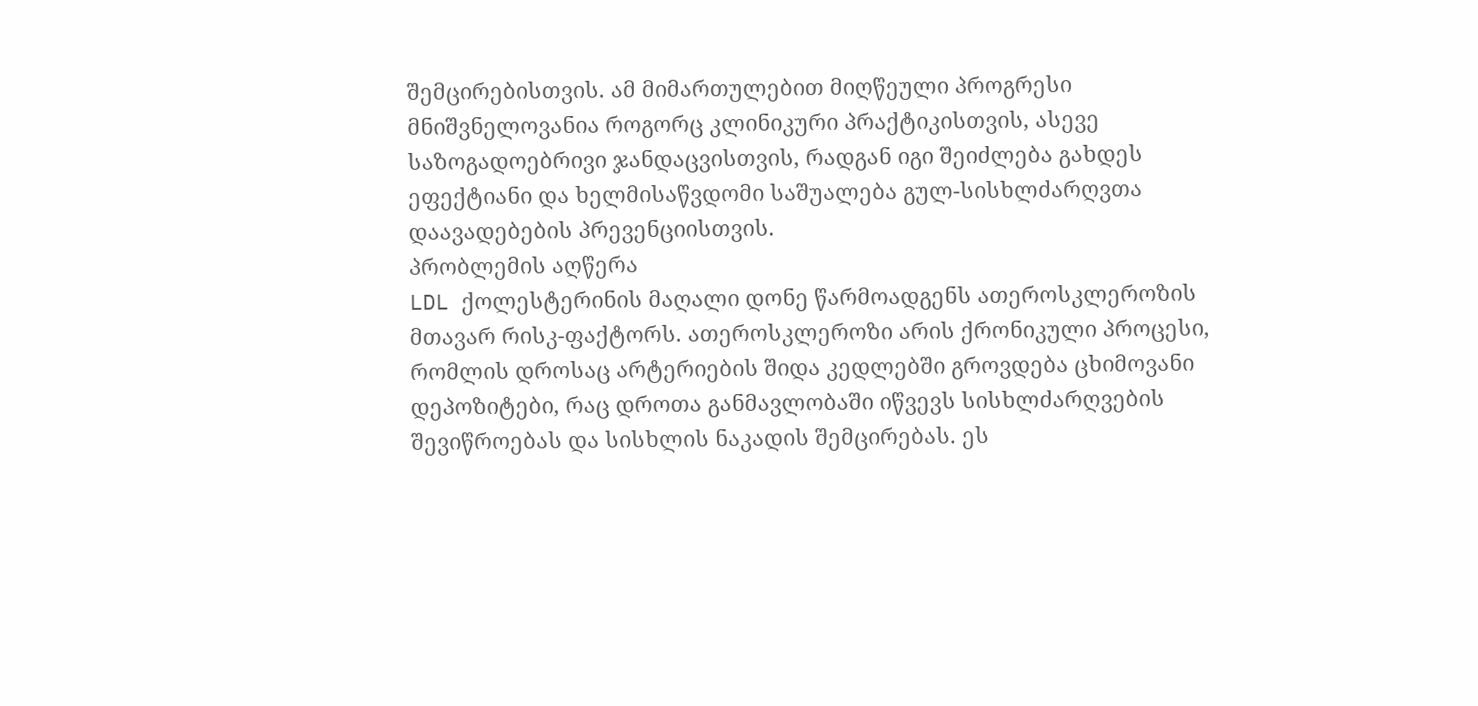შემცირებისთვის. ამ მიმართულებით მიღწეული პროგრესი მნიშვნელოვანია როგორც კლინიკური პრაქტიკისთვის, ასევე საზოგადოებრივი ჯანდაცვისთვის, რადგან იგი შეიძლება გახდეს ეფექტიანი და ხელმისაწვდომი საშუალება გულ-სისხლძარღვთა დაავადებების პრევენციისთვის.
პრობლემის აღწერა
LDL ქოლესტერინის მაღალი დონე წარმოადგენს ათეროსკლეროზის მთავარ რისკ-ფაქტორს. ათეროსკლეროზი არის ქრონიკული პროცესი, რომლის დროსაც არტერიების შიდა კედლებში გროვდება ცხიმოვანი დეპოზიტები, რაც დროთა განმავლობაში იწვევს სისხლძარღვების შევიწროებას და სისხლის ნაკადის შემცირებას. ეს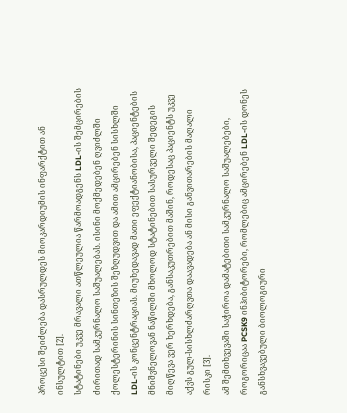პროცესი შეიძლება დასრულდეს მიოკარდიუმის ინფარქტით ან ინსულტით [2].
სტატინები უკვე მრავალი ათწლეულია წარმოადგენს LDL-ის შემცირების ძირითად სამკურნალო საშუალებას. ისინი მოქმედებენ ღვიძლში ქოლესტერინის სინთეზის შეზღუდვით და ამით ამცირებენ სისხლში LDL-ის კონცენტრაციას. მიუხედავად მათი ეფექტიანობისა, პაციენტების მნიშვნელოვან ნაწილში მხოლოდ სტატინებით სასურველი შედეგის მიღწევა ვერ ხერხდება, განსაკუთრებით მაშინ, როდესაც პაციენტს უკვე აქვს გულ-სისხლძარღვთა დაავადება ან მისი განვითარების მაღალი რისკი [3].
ამ შემთხვევაში საჭიროა დამატებითი სამკურნალო საშუალებები, როგორიცაა PCSK9 ინჰიბიტორები, რომლებიც ამცირებენ LDL-ის დონეს განსხვავებული ბიოლოგიური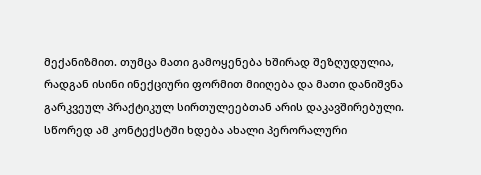მექანიზმით. თუმცა მათი გამოყენება ხშირად შეზღუდულია, რადგან ისინი ინექციური ფორმით მიიღება და მათი დანიშვნა გარკვეულ პრაქტიკულ სირთულეებთან არის დაკავშირებული. სწორედ ამ კონტექსტში ხდება ახალი პერორალური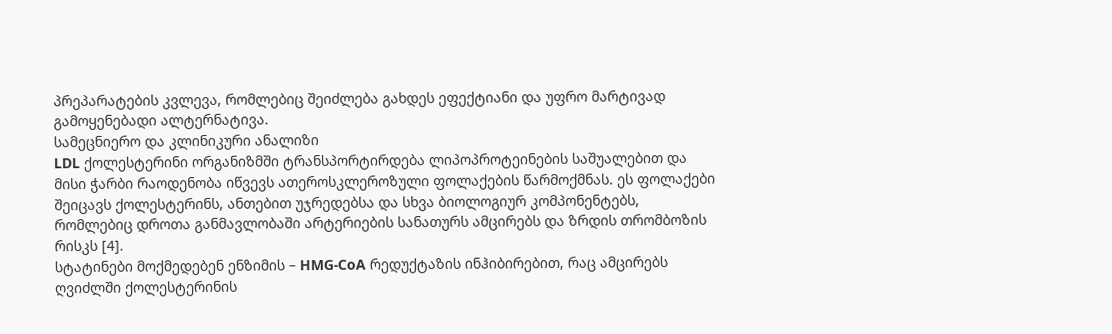პრეპარატების კვლევა, რომლებიც შეიძლება გახდეს ეფექტიანი და უფრო მარტივად გამოყენებადი ალტერნატივა.
სამეცნიერო და კლინიკური ანალიზი
LDL ქოლესტერინი ორგანიზმში ტრანსპორტირდება ლიპოპროტეინების საშუალებით და მისი ჭარბი რაოდენობა იწვევს ათეროსკლეროზული ფოლაქების წარმოქმნას. ეს ფოლაქები შეიცავს ქოლესტერინს, ანთებით უჯრედებსა და სხვა ბიოლოგიურ კომპონენტებს, რომლებიც დროთა განმავლობაში არტერიების სანათურს ამცირებს და ზრდის თრომბოზის რისკს [4].
სტატინები მოქმედებენ ენზიმის – HMG-CoA რედუქტაზის ინჰიბირებით, რაც ამცირებს ღვიძლში ქოლესტერინის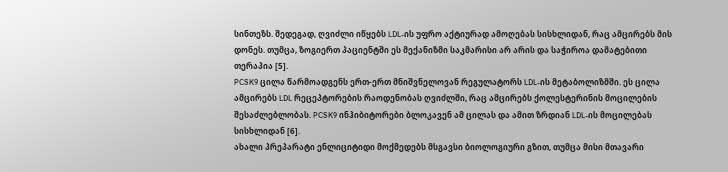სინთეზს. შედეგად, ღვიძლი იწყებს LDL-ის უფრო აქტიურად ამოღებას სისხლიდან, რაც ამცირებს მის დონეს. თუმცა, ზოგიერთ პაციენტში ეს მექანიზმი საკმარისი არ არის და საჭიროა დამატებითი თერაპია [5].
PCSK9 ცილა წარმოადგენს ერთ-ერთ მნიშვნელოვან რეგულატორს LDL-ის მეტაბოლიზმში. ეს ცილა ამცირებს LDL რეცეპტორების რაოდენობას ღვიძლში, რაც ამცირებს ქოლესტერინის მოცილების შესაძლებლობას. PCSK9 ინჰიბიტორები ბლოკავენ ამ ცილას და ამით ზრდიან LDL-ის მოცილებას სისხლიდან [6].
ახალი პრეპარატი ენლიციტიდი მოქმედებს მსგავსი ბიოლოგიური გზით, თუმცა მისი მთავარი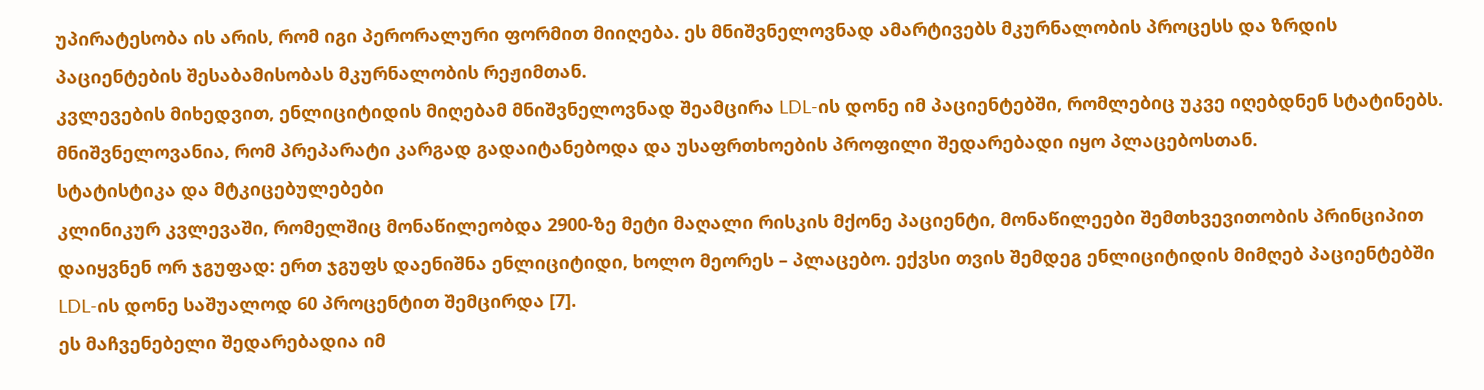უპირატესობა ის არის, რომ იგი პერორალური ფორმით მიიღება. ეს მნიშვნელოვნად ამარტივებს მკურნალობის პროცესს და ზრდის პაციენტების შესაბამისობას მკურნალობის რეჟიმთან.
კვლევების მიხედვით, ენლიციტიდის მიღებამ მნიშვნელოვნად შეამცირა LDL-ის დონე იმ პაციენტებში, რომლებიც უკვე იღებდნენ სტატინებს. მნიშვნელოვანია, რომ პრეპარატი კარგად გადაიტანებოდა და უსაფრთხოების პროფილი შედარებადი იყო პლაცებოსთან.
სტატისტიკა და მტკიცებულებები
კლინიკურ კვლევაში, რომელშიც მონაწილეობდა 2900-ზე მეტი მაღალი რისკის მქონე პაციენტი, მონაწილეები შემთხვევითობის პრინციპით დაიყვნენ ორ ჯგუფად: ერთ ჯგუფს დაენიშნა ენლიციტიდი, ხოლო მეორეს – პლაცებო. ექვსი თვის შემდეგ ენლიციტიდის მიმღებ პაციენტებში LDL-ის დონე საშუალოდ 60 პროცენტით შემცირდა [7].
ეს მაჩვენებელი შედარებადია იმ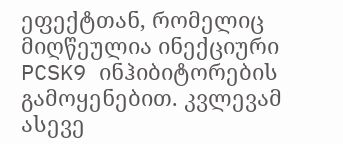ეფექტთან, რომელიც მიღწეულია ინექციური PCSK9 ინჰიბიტორების გამოყენებით. კვლევამ ასევე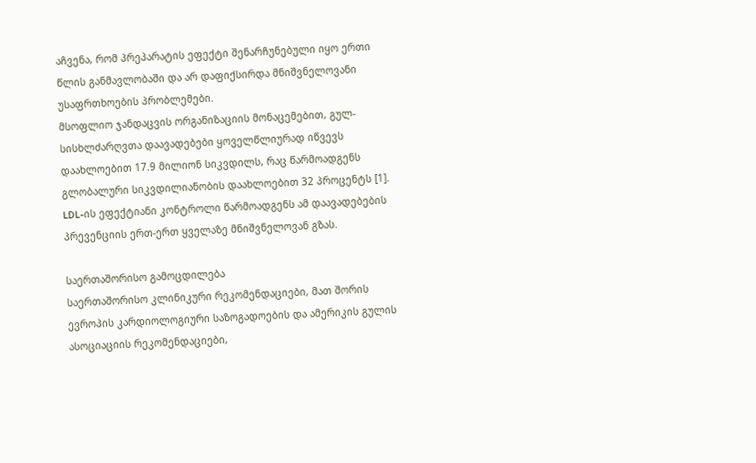აჩვენა, რომ პრეპარატის ეფექტი შენარჩუნებული იყო ერთი წლის განმავლობაში და არ დაფიქსირდა მნიშვნელოვანი უსაფრთხოების პრობლემები.
მსოფლიო ჯანდაცვის ორგანიზაციის მონაცემებით, გულ-სისხლძარღვთა დაავადებები ყოველწლიურად იწვევს დაახლოებით 17.9 მილიონ სიკვდილს, რაც წარმოადგენს გლობალური სიკვდილიანობის დაახლოებით 32 პროცენტს [1]. LDL-ის ეფექტიანი კონტროლი წარმოადგენს ამ დაავადებების პრევენციის ერთ-ერთ ყველაზე მნიშვნელოვან გზას.

საერთაშორისო გამოცდილება
საერთაშორისო კლინიკური რეკომენდაციები, მათ შორის ევროპის კარდიოლოგიური საზოგადოების და ამერიკის გულის ასოციაციის რეკომენდაციები,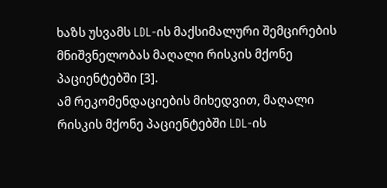ხაზს უსვამს LDL-ის მაქსიმალური შემცირების მნიშვნელობას მაღალი რისკის მქონე პაციენტებში [3].
ამ რეკომენდაციების მიხედვით, მაღალი რისკის მქონე პაციენტებში LDL-ის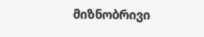მიზნობრივი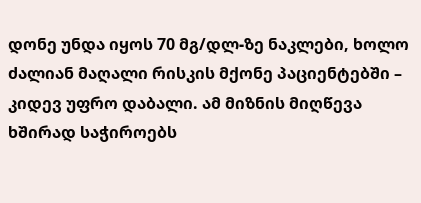დონე უნდა იყოს 70 მგ/დლ-ზე ნაკლები, ხოლო ძალიან მაღალი რისკის მქონე პაციენტებში – კიდევ უფრო დაბალი. ამ მიზნის მიღწევა ხშირად საჭიროებს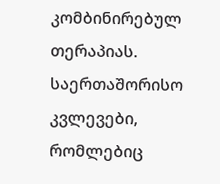კომბინირებულ თერაპიას.
საერთაშორისო კვლევები, რომლებიც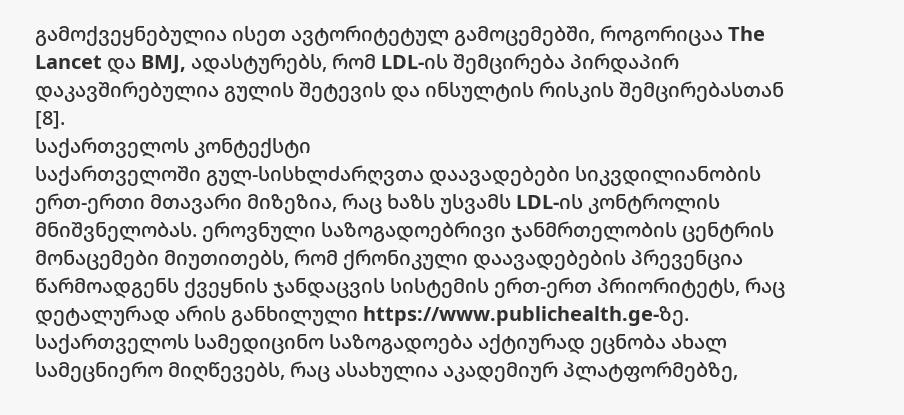გამოქვეყნებულია ისეთ ავტორიტეტულ გამოცემებში, როგორიცაა The Lancet და BMJ, ადასტურებს, რომ LDL-ის შემცირება პირდაპირ დაკავშირებულია გულის შეტევის და ინსულტის რისკის შემცირებასთან [8].
საქართველოს კონტექსტი
საქართველოში გულ-სისხლძარღვთა დაავადებები სიკვდილიანობის ერთ-ერთი მთავარი მიზეზია, რაც ხაზს უსვამს LDL-ის კონტროლის მნიშვნელობას. ეროვნული საზოგადოებრივი ჯანმრთელობის ცენტრის მონაცემები მიუთითებს, რომ ქრონიკული დაავადებების პრევენცია წარმოადგენს ქვეყნის ჯანდაცვის სისტემის ერთ-ერთ პრიორიტეტს, რაც დეტალურად არის განხილული https://www.publichealth.ge-ზე.
საქართველოს სამედიცინო საზოგადოება აქტიურად ეცნობა ახალ სამეცნიერო მიღწევებს, რაც ასახულია აკადემიურ პლატფორმებზე,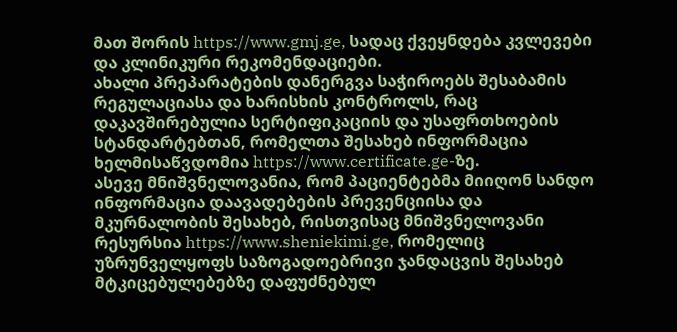მათ შორის https://www.gmj.ge, სადაც ქვეყნდება კვლევები და კლინიკური რეკომენდაციები.
ახალი პრეპარატების დანერგვა საჭიროებს შესაბამის რეგულაციასა და ხარისხის კონტროლს, რაც დაკავშირებულია სერტიფიკაციის და უსაფრთხოების სტანდარტებთან, რომელთა შესახებ ინფორმაცია ხელმისაწვდომია https://www.certificate.ge-ზე.
ასევე მნიშვნელოვანია, რომ პაციენტებმა მიიღონ სანდო ინფორმაცია დაავადებების პრევენციისა და მკურნალობის შესახებ, რისთვისაც მნიშვნელოვანი რესურსია https://www.sheniekimi.ge, რომელიც უზრუნველყოფს საზოგადოებრივი ჯანდაცვის შესახებ მტკიცებულებებზე დაფუძნებულ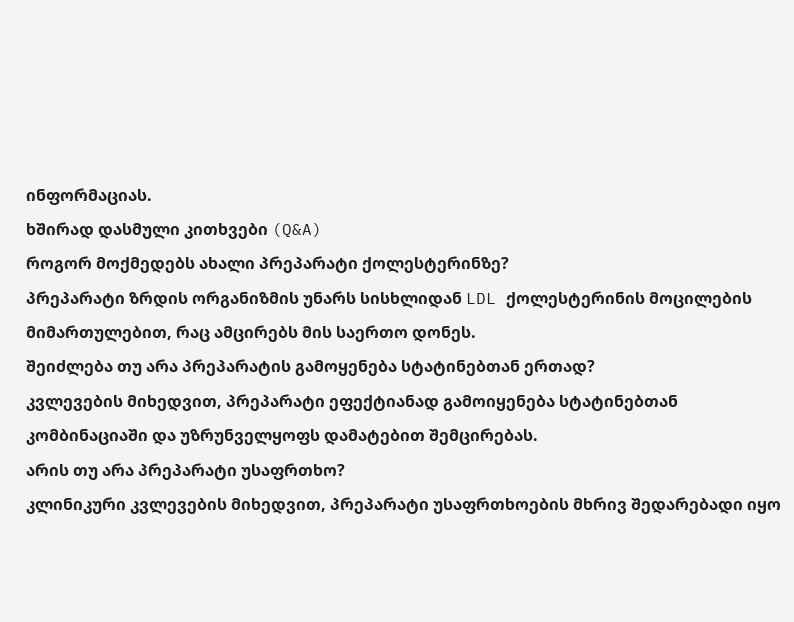ინფორმაციას.
ხშირად დასმული კითხვები (Q&A)
როგორ მოქმედებს ახალი პრეპარატი ქოლესტერინზე?
პრეპარატი ზრდის ორგანიზმის უნარს სისხლიდან LDL ქოლესტერინის მოცილების მიმართულებით, რაც ამცირებს მის საერთო დონეს.
შეიძლება თუ არა პრეპარატის გამოყენება სტატინებთან ერთად?
კვლევების მიხედვით, პრეპარატი ეფექტიანად გამოიყენება სტატინებთან კომბინაციაში და უზრუნველყოფს დამატებით შემცირებას.
არის თუ არა პრეპარატი უსაფრთხო?
კლინიკური კვლევების მიხედვით, პრეპარატი უსაფრთხოების მხრივ შედარებადი იყო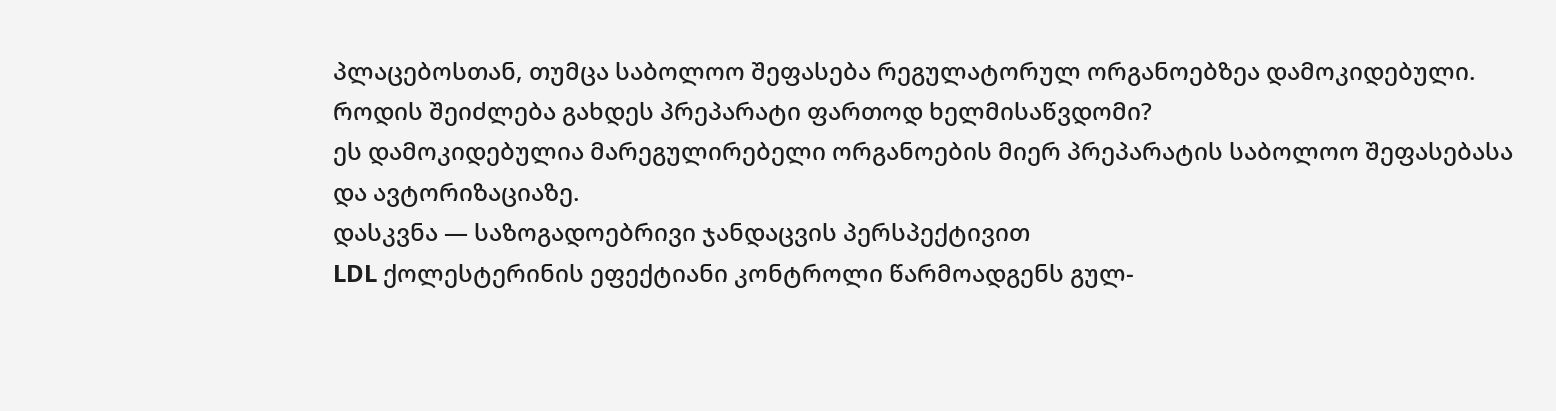პლაცებოსთან, თუმცა საბოლოო შეფასება რეგულატორულ ორგანოებზეა დამოკიდებული.
როდის შეიძლება გახდეს პრეპარატი ფართოდ ხელმისაწვდომი?
ეს დამოკიდებულია მარეგულირებელი ორგანოების მიერ პრეპარატის საბოლოო შეფასებასა და ავტორიზაციაზე.
დასკვნა — საზოგადოებრივი ჯანდაცვის პერსპექტივით
LDL ქოლესტერინის ეფექტიანი კონტროლი წარმოადგენს გულ-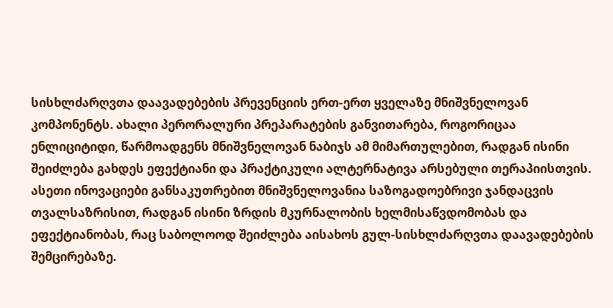სისხლძარღვთა დაავადებების პრევენციის ერთ-ერთ ყველაზე მნიშვნელოვან კომპონენტს. ახალი პერორალური პრეპარატების განვითარება, როგორიცაა ენლიციტიდი, წარმოადგენს მნიშვნელოვან ნაბიჯს ამ მიმართულებით, რადგან ისინი შეიძლება გახდეს ეფექტიანი და პრაქტიკული ალტერნატივა არსებული თერაპიისთვის.
ასეთი ინოვაციები განსაკუთრებით მნიშვნელოვანია საზოგადოებრივი ჯანდაცვის თვალსაზრისით, რადგან ისინი ზრდის მკურნალობის ხელმისაწვდომობას და ეფექტიანობას, რაც საბოლოოდ შეიძლება აისახოს გულ-სისხლძარღვთა დაავადებების შემცირებაზე.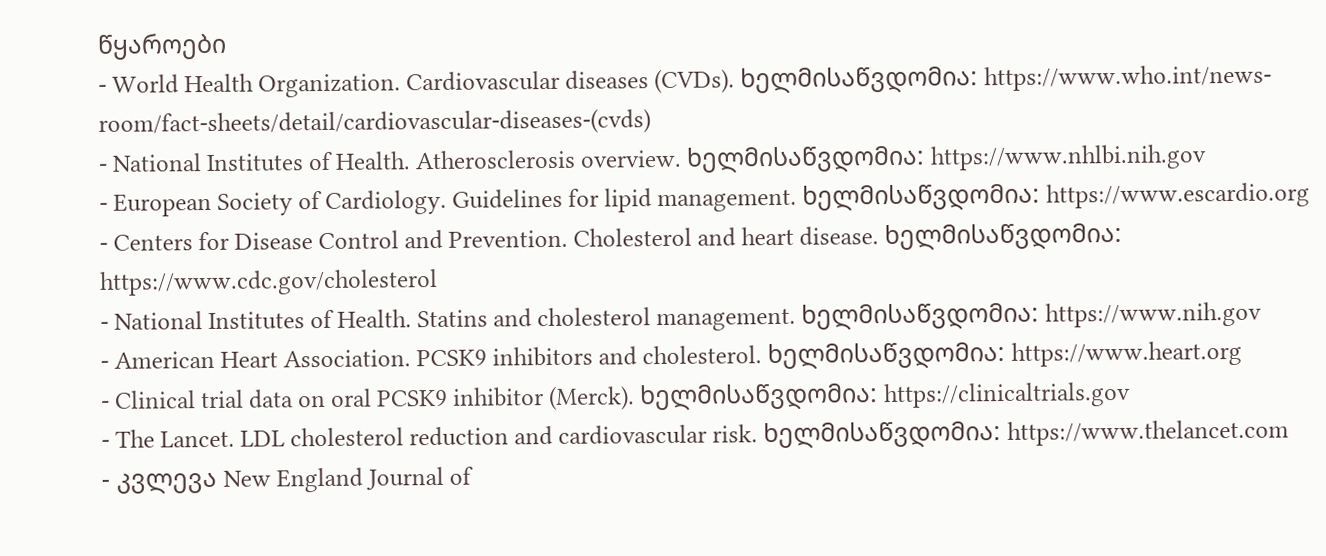წყაროები
- World Health Organization. Cardiovascular diseases (CVDs). ხელმისაწვდომია: https://www.who.int/news-room/fact-sheets/detail/cardiovascular-diseases-(cvds)
- National Institutes of Health. Atherosclerosis overview. ხელმისაწვდომია: https://www.nhlbi.nih.gov
- European Society of Cardiology. Guidelines for lipid management. ხელმისაწვდომია: https://www.escardio.org
- Centers for Disease Control and Prevention. Cholesterol and heart disease. ხელმისაწვდომია: https://www.cdc.gov/cholesterol
- National Institutes of Health. Statins and cholesterol management. ხელმისაწვდომია: https://www.nih.gov
- American Heart Association. PCSK9 inhibitors and cholesterol. ხელმისაწვდომია: https://www.heart.org
- Clinical trial data on oral PCSK9 inhibitor (Merck). ხელმისაწვდომია: https://clinicaltrials.gov
- The Lancet. LDL cholesterol reduction and cardiovascular risk. ხელმისაწვდომია: https://www.thelancet.com
- კვლევა New England Journal of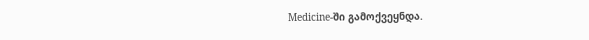Medicine-ში გამოქვეყნდა.